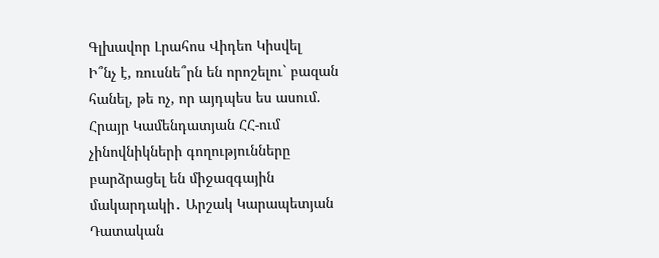Գլխավոր Լրահոս Վիդեո Կիսվել
Ի՞նչ է, ռուսնե՞րն են որոշելու` բազան հանել, թե ոչ, որ այդպես ես ասում. Հրայր Կամենդատյան ՀՀ-ում չինովնիկների գողությունները բարձրացել են միջազգային մակարդակի․ Արշակ Կարապետյան Դատական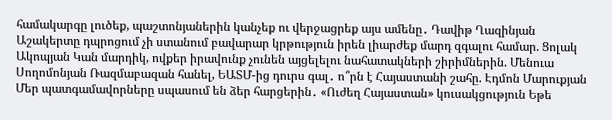համակարգը լուծեք, պաշտոնյաներին կանչեք ու վերջացրեք այս ամենը․ Դավիթ Ղազինյան Աշակերտը դպրոցում չի ստանում բավարար կրթություն իրեն լիարժեք մարդ զգալու համար. Ցոլակ Ակոպյան Կան մարդիկ, ովքեր իրավունք չունեն այցելելու նահատակների շիրիմներին. Մենուա Սողոմոնյան Ռազմաբազան հանել, ԵԱՏՄ-ից դուրս գալ․ ո՞րն է Հայաստանի շահը. Էդմոն Մարուքյան Մեր պատգամավորները սպասում են ձեր հարցերին․ «Ուժեղ Հայաստան» կուսակցություն Եթե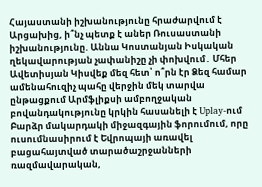Հայաստանի իշխանությունը հրաժարվում է Արցախից, ի՞նչ պետք է աներ Ռուսաստանի իշխանությունը. Աննա Կոստանյան Իսկական ղեկավարության չափանիշը չի փոխվում․ Մհեր Ավետիսյան Կիսվեք մեզ հետ՝ ո՞րն էր Ձեզ համար ամենահուզիչ պահը վերջին մեկ տարվա ընթացքում Արմֆլիքսի ամբողջական բովանդակությունը կրկին հասանելի է Uplay-ում Բարձր մակարդակի միջազգային ֆորումում, որը ուսումնասիրում է Եվրոպայի առավել բացահայտված տարածաշրջանների ռազմավարական,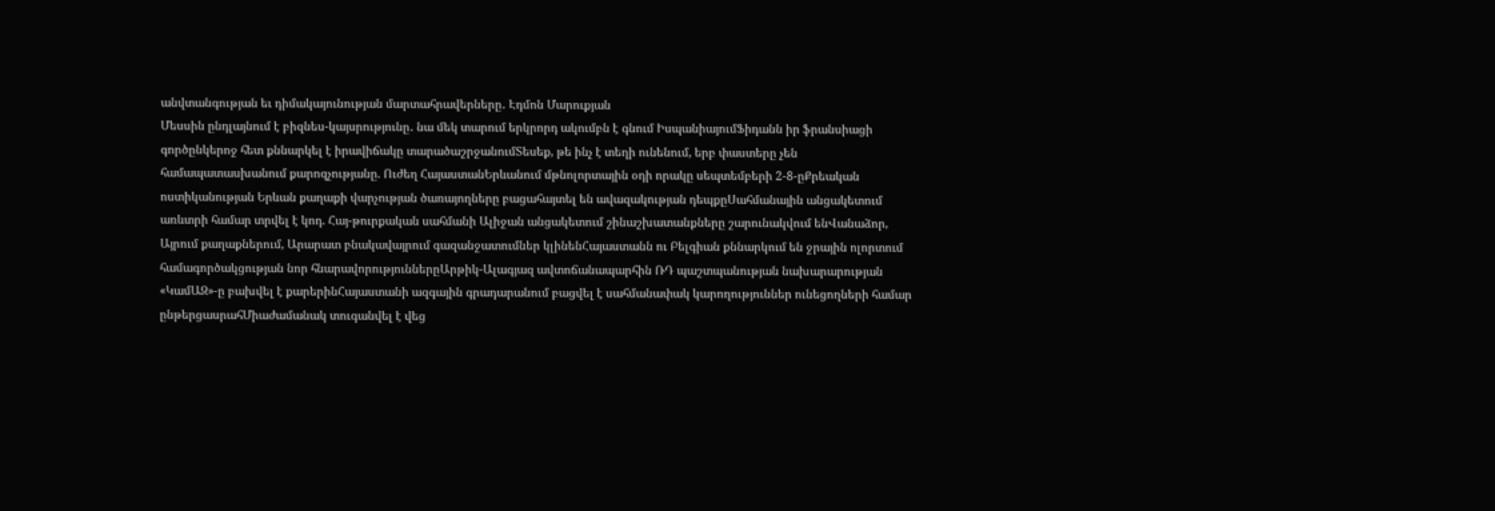անվտանգության եւ դիմակայունության մարտահրավերները․ Էդմոն Մարուքյան
Մեսսին ընդլայնում է բիզնես-կայսրությունը․ նա մեկ տարում երկրորդ ակումբն է գնում ԻսպանիայումՖիդանն իր ֆրանսիացի գործընկերոջ հետ քննարկել է իրավիճակը տարածաշրջանումՏեսեք, թե ինչ է տեղի ունենում, երբ փաստերը չեն համապատասխանում քարոզչությանը. Ուժեղ ՀայաստանԵրևանում մթնոլորտային օդի որակը սեպտեմբերի 2-8-ըՔրեական ոստիկանության Երևան քաղաքի վարչության ծառայողները բացահայտել են ավազակության դեպքըՍահմանային անցակետում առևտրի համար տրվել է կոդ. Հայ-թուրքական սահմանի Ալիջան անցակետում շինաշխատանքները շարունակվում ենՎանաձոր, Այրում քաղաքներում, Արարատ բնակավայրում գազանջատումներ կլինենՀայաստանն ու Բելգիան քննարկում են ջրային ոլորտում համագործակցության նոր հնարավորություններըԱրթիկ-Ալագյազ ավտոճանապարհին ՌԴ պաշտպանության նախարարության «ԿամԱԶ»-ը բախվել է քարերինՀայաստանի ազգային գրադարանում բացվել է սահմանափակ կարողություններ ունեցողների համար ընթերցասրահՄիաժամանակ տուգանվել է վեց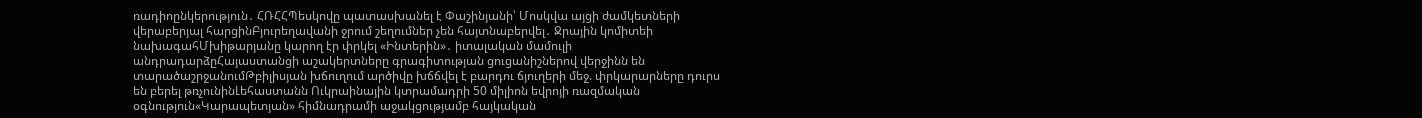ռադիոընկերություն․ ՀՌՀՀՊեսկովը պատասխանել է Փաշինյանի՝ Մոսկվա այցի ժամկետների վերաբերյալ հարցինԲյուրեղավանի ջրում շեղումներ չեն հայտնաբերվել․ Ջրային կոմիտեի նախագահՄխիթարյանը կարող էր փրկել «Ինտերին»․ իտալական մամուլի անդրադարձըՀայաստանցի աշակերտները գրագիտության ցուցանիշներով վերջինն են տարածաշրջանումԹբիլիսյան խճուղում արծիվը խճճվել է բարդու ճյուղերի մեջ. փրկարարները դուրս են բերել թռչունինԼեհաստանն Ուկրաինային կտրամադրի 50 միլիոն եվրոյի ռազմական օգնություն«Կարապետյան» հիմնադրամի աջակցությամբ հայկական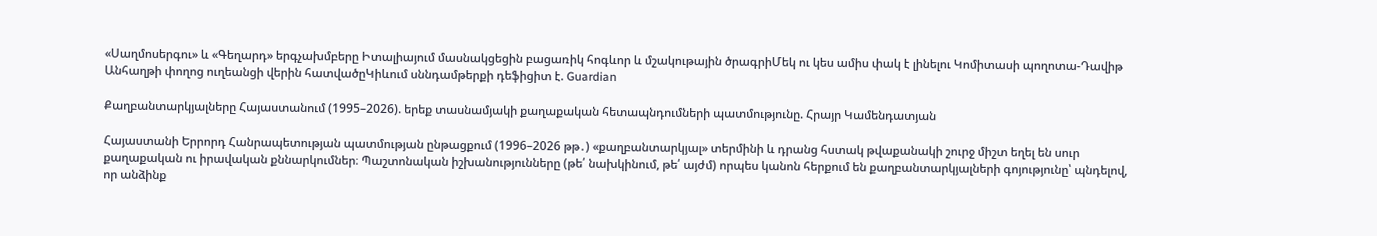«Սաղմոսերգու» և «Գեղարդ» երգչախմբերը Իտալիայում մասնակցեցին բացառիկ հոգևոր և մշակութային ծրագրիՄեկ ու կես ամիս փակ է լինելու Կոմիտասի պողոտա-Դավիթ Անհաղթի փողոց ուղեանցի վերին հատվածըԿիևում սննդամթերքի դեֆիցիտ է. Guardian

Քաղբանտարկյալները Հայաստանում (1995–2026). երեք տասնամյակի քաղաքական հետապնդումների պատմությունը. Հրայր Կամենդատյան

Հայաստանի Երրորդ Հանրապետության պատմության ընթացքում (1996–2026 թթ․) «քաղբանտարկյալ» տերմինի և դրանց հստակ թվաքանակի շուրջ միշտ եղել են սուր քաղաքական ու իրավական քննարկումներ։ Պաշտոնական իշխանությունները (թե՛ նախկինում, թե՛ այժմ) որպես կանոն հերքում են քաղբանտարկյալների գոյությունը՝ պնդելով, որ անձինք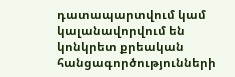դատապարտվում կամ կալանավորվում են կոնկրետ քրեական հանցագործությունների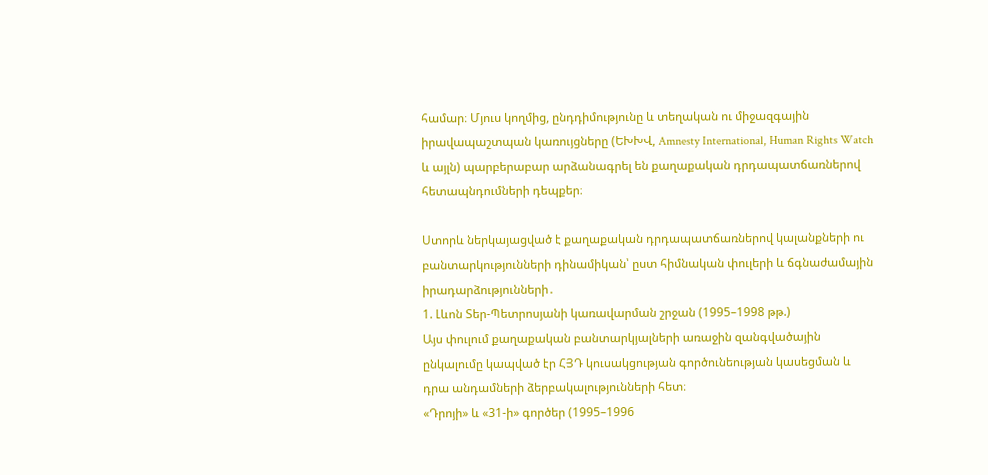համար։ Մյուս կողմից, ընդդիմությունը և տեղական ու միջազգային իրավապաշտպան կառույցները (ԵԽԽՎ, Amnesty International, Human Rights Watch և այլն) պարբերաբար արձանագրել են քաղաքական դրդապատճառներով հետապնդումների դեպքեր։

Ստորև ներկայացված է քաղաքական դրդապատճառներով կալանքների ու բանտարկությունների դինամիկան՝ ըստ հիմնական փուլերի և ճգնաժամային իրադարձությունների․
1. Լևոն Տեր-Պետրոսյանի կառավարման շրջան (1995–1998 թթ.)
Այս փուլում քաղաքական բանտարկյալների առաջին զանգվածային ընկալումը կապված էր ՀՅԴ կուսակցության գործունեության կասեցման և դրա անդամների ձերբակալությունների հետ։
«Դրոյի» և «31-ի» գործեր (1995–1996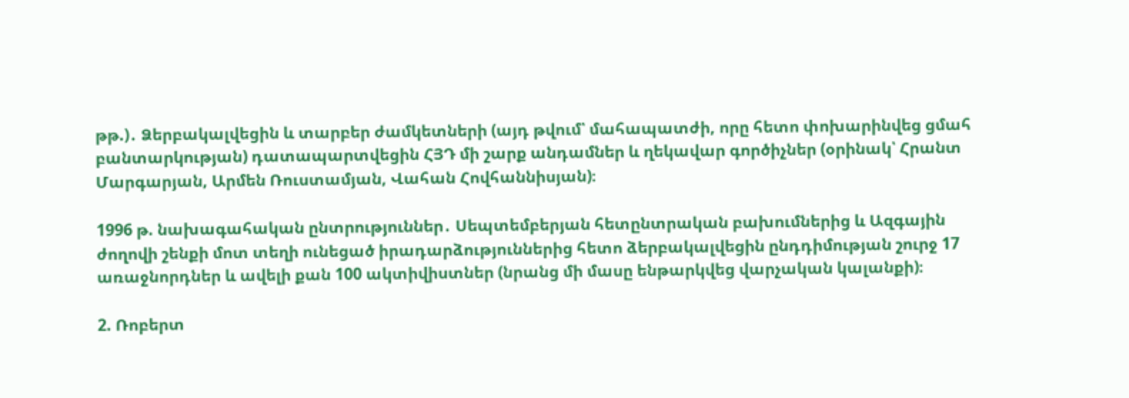թթ.)․ Ձերբակալվեցին և տարբեր ժամկետների (այդ թվում՝ մահապատժի, որը հետո փոխարինվեց ցմահ բանտարկության) դատապարտվեցին ՀՅԴ մի շարք անդամներ և ղեկավար գործիչներ (օրինակ՝ Հրանտ Մարգարյան, Արմեն Ռուստամյան, Վահան Հովհաննիսյան)։

1996 թ. նախագահական ընտրություններ․ Սեպտեմբերյան հետընտրական բախումներից և Ազգային ժողովի շենքի մոտ տեղի ունեցած իրադարձություններից հետո ձերբակալվեցին ընդդիմության շուրջ 17 առաջնորդներ և ավելի քան 100 ակտիվիստներ (նրանց մի մասը ենթարկվեց վարչական կալանքի)։

2. Ռոբերտ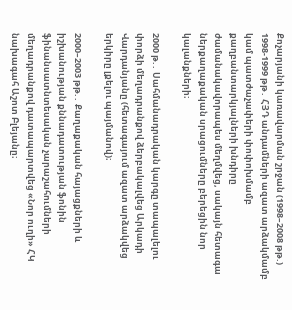Քոչարյանի կառավարման շրջան (1998–2008 թթ.)
1998-1999 թթ․ ՀՅԴ անդամների ազատ արձակմամբ կամ պատժաչափերի փոփոխմամբ քաղբանտարկյալների խնդիրը ժամանակավորապես մեղմվեց, սակայն հետագա ներքաղաքական սրացումները բերեցին նոր կալանքների։

2000 թ.․ Սահմանադրական կարգը տապալելու փորձի մեղադրանքով ձերբակալվեց Արկադի Վարդանյանը (հետագայում ազատ արձակվեց երկիրը լքելու պայմանով)։

2000–2003 թթ.․ Քաղաքական հայացքների և իշխանության քննադատության ֆոնին ֆինանսատնտեսական չարաշահումների մեղադրանքով դատապարտվեց «Նոր ուղի» ՀԿ նախագահ Աշոտ Բլեյանը։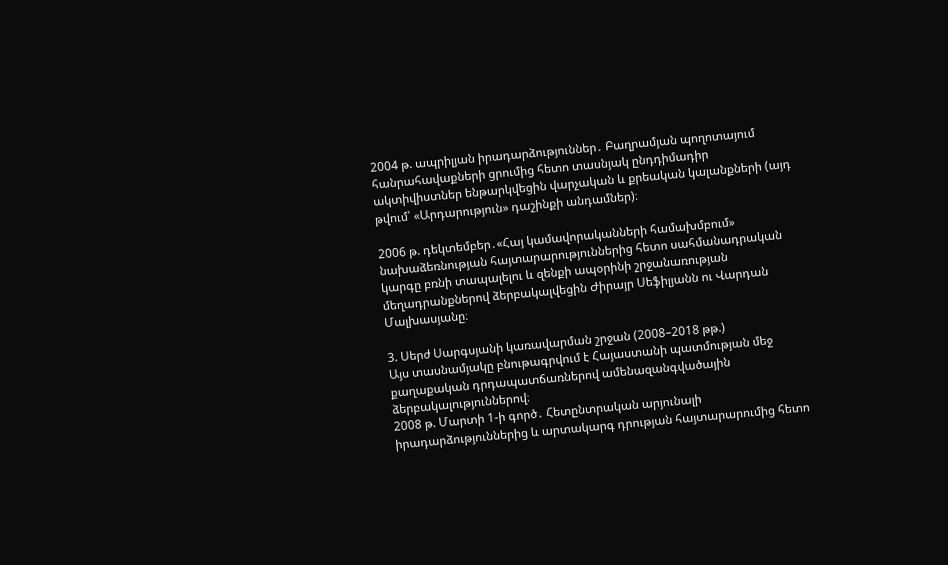2004 թ. ապրիլյան իրադարձություններ․ Բաղրամյան պողոտայում հանրահավաքների ցրումից հետո տասնյակ ընդդիմադիր ակտիվիստներ ենթարկվեցին վարչական և քրեական կալանքների (այդ թվում՝ «Արդարություն» դաշինքի անդամներ)։

2006 թ. դեկտեմբեր․«Հայ կամավորականների համախմբում» նախաձեռնության հայտարարություններից հետո սահմանադրական կարգը բռնի տապալելու և զենքի ապօրինի շրջանառության մեղադրանքներով ձերբակալվեցին Ժիրայր Սեֆիլյանն ու Վարդան Մալխասյանը։

3. Սերժ Սարգսյանի կառավարման շրջան (2008–2018 թթ.)
Այս տասնամյակը բնութագրվում է Հայաստանի պատմության մեջ քաղաքական դրդապատճառներով ամենազանգվածային ձերբակալություններով։
2008 թ. Մարտի 1-ի գործ․ Հետընտրական արյունալի իրադարձություններից և արտակարգ դրության հայտարարումից հետո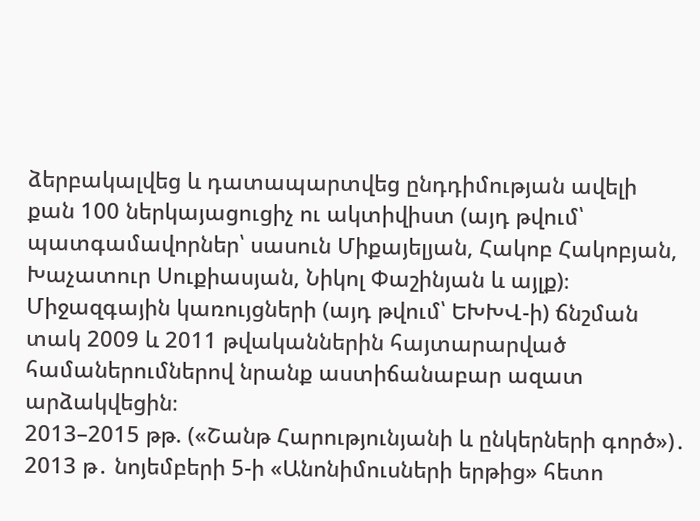ձերբակալվեց և դատապարտվեց ընդդիմության ավելի քան 100 ներկայացուցիչ ու ակտիվիստ (այդ թվում՝ պատգամավորներ՝ սասուն Միքայելյան, Հակոբ Հակոբյան, Խաչատուր Սուքիասյան, Նիկոլ Փաշինյան և այլք)։ Միջազգային կառույցների (այդ թվում՝ ԵԽԽՎ-ի) ճնշման տակ 2009 և 2011 թվականներին հայտարարված համաներումներով նրանք աստիճանաբար ազատ արձակվեցին։
2013–2015 թթ. («Շանթ Հարությունյանի և ընկերների գործ»)․ 2013 թ․ նոյեմբերի 5-ի «Անոնիմուսների երթից» հետո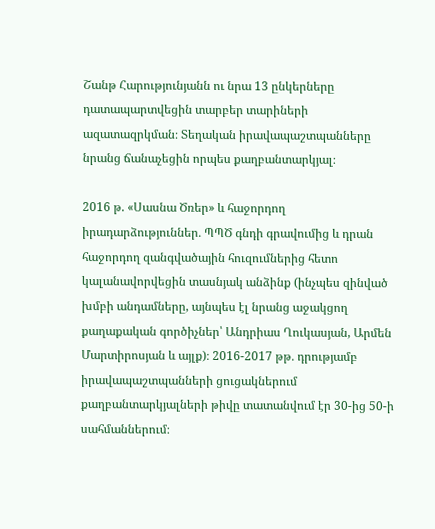Շանթ Հարությունյանն ու նրա 13 ընկերները դատապարտվեցին տարբեր տարիների ազատազրկման։ Տեղական իրավապաշտպանները նրանց ճանաչեցին որպես քաղբանտարկյալ։

2016 թ. «Սասնա Ծռեր» և հաջորդող իրադարձություններ․ ՊՊԾ գնդի գրավումից և դրան հաջորդող զանգվածային հուզումներից հետո կալանավորվեցին տասնյակ անձինք (ինչպես զինված խմբի անդամները, այնպես էլ նրանց աջակցող քաղաքական գործիչներ՝ Անդրիաս Ղուկասյան, Արմեն Մարտիրոսյան և այլք)։ 2016-2017 թթ․ դրությամբ իրավապաշտպանների ցուցակներում քաղբանտարկյալների թիվը տատանվում էր 30-ից 50-ի սահմաններում։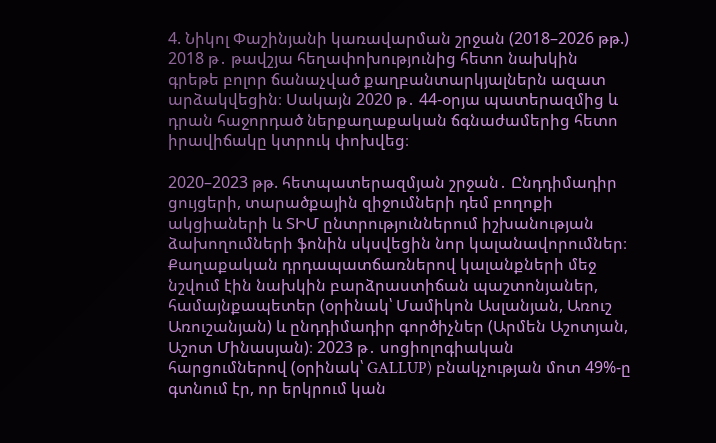4. Նիկոլ Փաշինյանի կառավարման շրջան (2018–2026 թթ.)
2018 թ․ թավշյա հեղափոխությունից հետո նախկին գրեթե բոլոր ճանաչված քաղբանտարկյալներն ազատ արձակվեցին։ Սակայն 2020 թ․ 44-օրյա պատերազմից և դրան հաջորդած ներքաղաքական ճգնաժամերից հետո իրավիճակը կտրուկ փոխվեց։

2020–2023 թթ. հետպատերազմյան շրջան․ Ընդդիմադիր ցույցերի, տարածքային զիջումների դեմ բողոքի ակցիաների և ՏԻՄ ընտրություններում իշխանության ձախողումների ֆոնին սկսվեցին նոր կալանավորումներ։ Քաղաքական դրդապատճառներով կալանքների մեջ նշվում էին նախկին բարձրաստիճան պաշտոնյաներ, համայնքապետեր (օրինակ՝ Մամիկոն Ասլանյան, Առուշ Առուշանյան) և ընդդիմադիր գործիչներ (Արմեն Աշոտյան, Աշոտ Մինասյան)։ 2023 թ․ սոցիոլոգիական հարցումներով (օրինակ՝ GALLUP) բնակչության մոտ 49%-ը գտնում էր, որ երկրում կան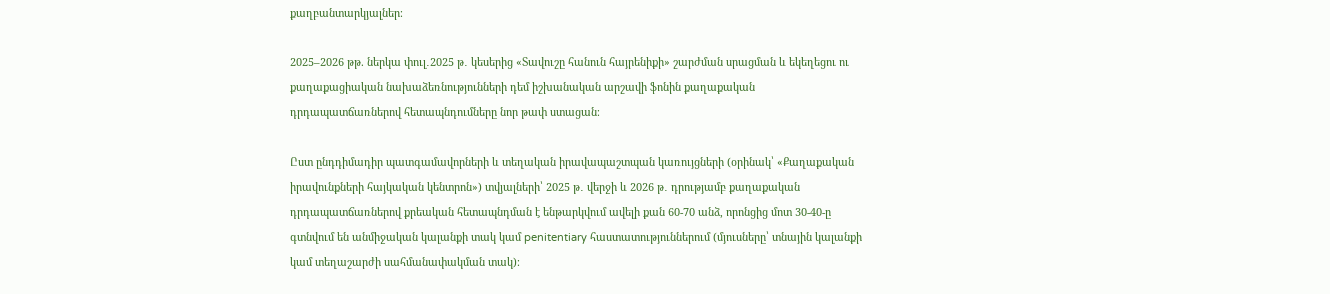քաղբանտարկյալներ։

2025–2026 թթ. ներկա փուլ․2025 թ․ կեսերից «Տավուշը հանուն հայրենիքի» շարժման սրացման և եկեղեցու ու քաղաքացիական նախաձեռնությունների դեմ իշխանական արշավի ֆոնին քաղաքական դրդապատճառներով հետապնդումները նոր թափ ստացան։

Ըստ ընդդիմադիր պատգամավորների և տեղական իրավապաշտպան կառույցների (օրինակ՝ «Քաղաքական իրավունքների հայկական կենտրոն») տվյալների՝ 2025 թ․ վերջի և 2026 թ․ դրությամբ քաղաքական դրդապատճառներով քրեական հետապնդման է ենթարկվում ավելի քան 60-70 անձ, որոնցից մոտ 30-40-ը գտնվում են անմիջական կալանքի տակ կամ penitentiary հաստատություններում (մյուսները՝ տնային կալանքի կամ տեղաշարժի սահմանափակման տակ)։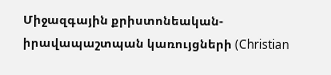Միջազգային քրիստոնեական-իրավապաշտպան կառույցների (Christian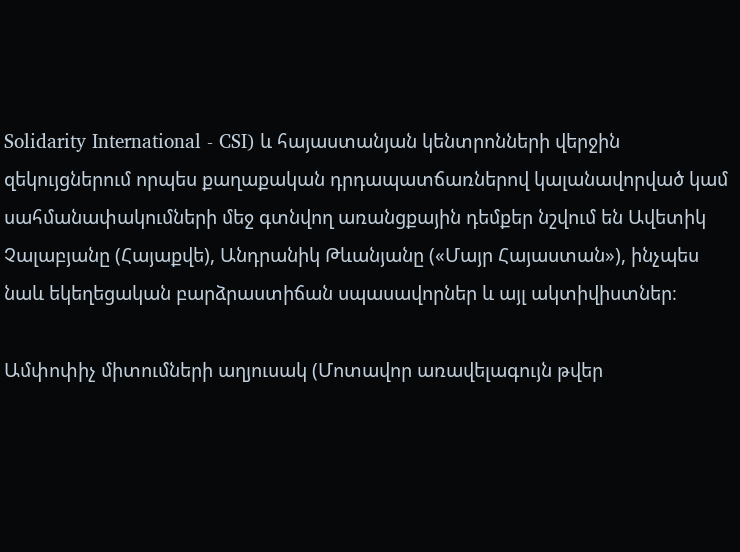Solidarity International - CSI) և հայաստանյան կենտրոնների վերջին զեկույցներում որպես քաղաքական դրդապատճառներով կալանավորված կամ սահմանափակումների մեջ գտնվող առանցքային դեմքեր նշվում են Ավետիկ Չալաբյանը (Հայաքվե), Անդրանիկ Թևանյանը («Մայր Հայաստան»), ինչպես նաև եկեղեցական բարձրաստիճան սպասավորներ և այլ ակտիվիստներ։

Ամփոփիչ միտումների աղյուսակ (Մոտավոր առավելագույն թվեր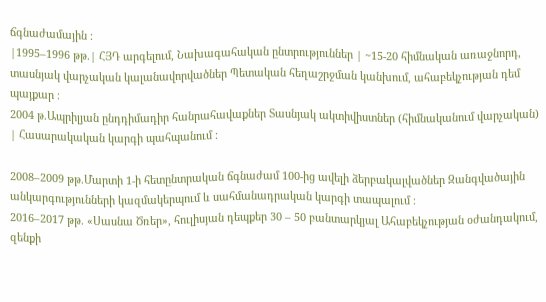ճգնաժամային ։
|1995–1996 թթ.| ՀՅԴ արգելում, Նախագահական ընտրություններ | ~15-20 հիմնական առաջնորդ, տասնյակ վարչական կալանավորվածներ Պետական հեղաշրջման կանխում, ահաբեկչության դեմ պայքար ։
2004 թ.Ապրիլյան ընդդիմադիր հանրահավաքներ Տասնյակ ակտիվիստներ (հիմնականում վարչական) | Հասարակական կարգի պահպանում ։

2008–2009 թթ.Մարտի 1-ի հետընտրական ճգնաժամ 100-ից ավելի ձերբակալվածներ Զանգվածային անկարգությունների կազմակերպում և սահմանադրական կարգի տապալում ։
2016–2017 թթ. «Սասնա Ծռեր», հուլիսյան դեպքեր 30 – 50 բանտարկյալ Ահաբեկչության օժանդակում, զենքի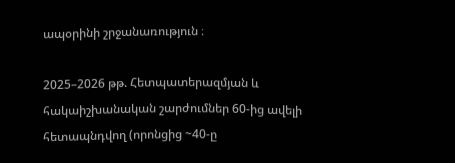ապօրինի շրջանառություն ։

2025–2026 թթ. Հետպատերազմյան և հակաիշխանական շարժումներ 60-ից ավելի հետապնդվող (որոնցից ~40-ը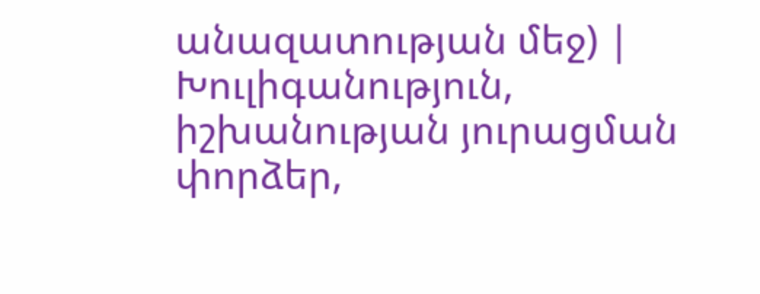անազատության մեջ) | Խուլիգանություն, իշխանության յուրացման փորձեր,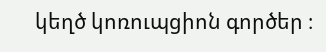կեղծ կոռուպցիոն գործեր ։